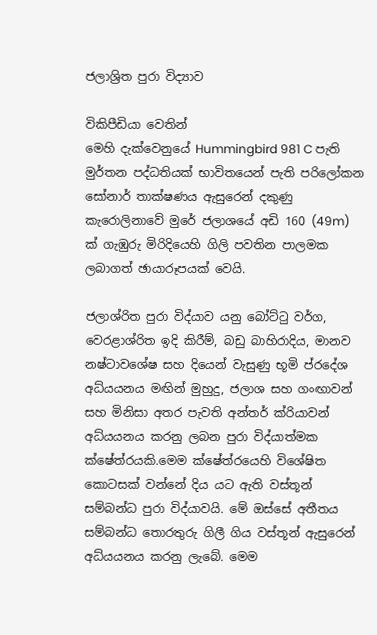ජලාශ්‍රිත පුරා විද්‍යාව

විකිපීඩියා වෙතින්
මෙහි දැක්වෙනුයේ Hummingbird 981 C පැති මුර්තන පද්ධතියක් භාවිතයෙන් පැති පරිලෝකන සෝනාර් තාක්ෂණය ඇසුරෙන් දකුණු කැරොලිනාවේ මුරේ ජලාශයේ අඩි 160 (49m) ක් ගැඹුරු මිරිදියෙහි ගිලි පවතින පාලමක ලබාගත් ඡායාරූපයක් වෙයි.

ජලාශ්රිත පුරා විද්යාව යනු බෝට්ටු වර්ග, වෙරළාශ්රිත ඉදි කිරීම්, බඩු බාහිරාදිය, මානව නෂ්ටාවශේෂ සහ දියෙන් වැසුණු භූමි ප්රදේශ අධ්යයනය මඟින් මුහුදු, ජලාශ සහ ගංඟාවන් සහ මිනිසා අතර පැවති අන්තර් ක්රියාවන් අධ්යයනය කරනු ලබන පුරා විද්යාත්මක ක්ෂේත්රයකි.මෙම ක්ෂේත්රයෙහි විශේෂිත කොටසක් වන්නේ දිය යට ඇති වස්තූන් සම්බන්ධ පුරා විද්යාවයි. මේ ඔස්සේ අතීතය සම්බන්ධ තොරතුරු ගිලී ගිය වස්තූන් ඇසුරෙන් අධ්යයනය කරනු ලැබේ. මෙම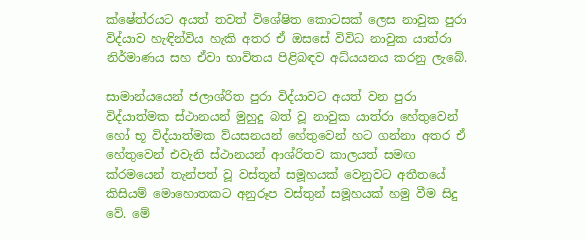ක්ෂේත්රයට අයත් තවත් විශේෂිත කොටසක් ලෙස නාවුක පුරා විද්යාව හැඳින්විය හැකි අතර ඒ ඔසසේ විවිධ නාවුක යාත්රා නිර්මාණය සහ ඒවා භාවිතය පිළිබඳව අධ්යයනය කරනු ලැබේ.

සාමාන්යයෙන් ජලාශ්රිත පුරා විද්යාවට අයත් වන පුරා විද්යාත්මක ස්ථානයන් මුහුදු බත් වූ නාවුක යාත්රා හේතුවෙන් හෝ භූ විද්යාත්මක ව්යසනයන් හේතුවෙන් හට ගන්නා අතර ඒ හේතුවෙන් එවැනි ස්ථානයන් ආශ්රිතව කාලයත් සමඟ ක්රමයෙන් තැන්පත් වූ වස්තූන් සමූහයක් වෙනුවට අතීතයේ කිසියම් මොහොතකට අනුරූප වස්තුන් සමූහයක් හමු වීම සිදු වේ. මේ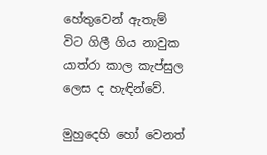හේතුවෙන් ඇතැම් විට ගිලී ගිය නාවුක යාත්රා කාල කැප්සුල ලෙස ද හැඳින්වේ.

මුහුදෙහි හෝ වෙනත්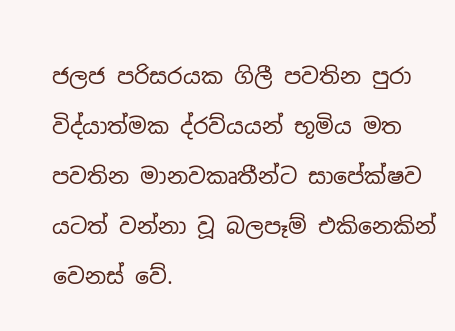ජලජ පරිසරයක ගිලී පවතින පුරා විද්යාත්මක ද්රව්යයන් භූමිය මත පවතින මානවකෘතීන්ට සාපේක්ෂව යටත් වන්නා වූ බලපෑම් එකිනෙකින් වෙනස් වේ.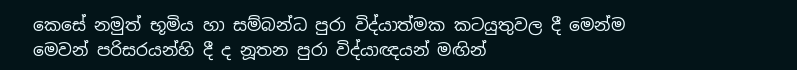කෙසේ නමුත් භූමිය හා සම්බන්ධ පුරා විද්යාත්මක කටයුතුවල දී මෙන්ම මෙවන් පරිසරයන්හි දී ද නූතන පුරා විද්යාඥයන් මඟින්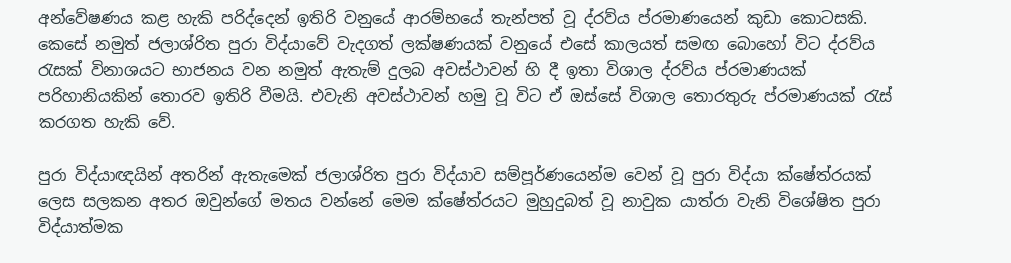අන්වේෂණය කළ හැකි පරිද්දෙන් ඉතිරි වනුයේ ආරම්භයේ තැන්පත් වූ ද්රව්ය ප්රමාණයෙන් කුඩා කොටසකි. කෙසේ නමුත් ජලාශ්රිත පුරා විද්යාවේ වැදගත් ලක්ෂණයක් වනුයේ එසේ කාලයත් සමඟ බොහෝ විට ද්රව්ය රැසක් විනාශයට භාජනය වන නමුත් ඇතැම් දුලබ අවස්ථාවන් හි දී ඉතා විශාල ද්රව්ය ප්රමාණයක් පරිහානියකින් තොරව ඉතිරි වීමයි. එවැනි අවස්ථාවන් හමු වූ විට ඒ ඔස්සේ විශාල තොරතුරු ප්රමාණයක් රැස් කරගත හැකි වේ.

පුරා විද්යාඥයින් අතරින් ඇතැමෙක් ජලාශ්රිත පුරා විද්යාව සම්පූර්ණයෙන්ම වෙන් වූ පුරා විද්යා ක්ෂේත්රයක් ලෙස සලකන අතර ඔවුන්ගේ මතය වන්නේ මෙම ක්ෂේත්රයට මුහුදුබත් වූ නාවුක යාත්රා වැනි විශේෂිත පුරා විද්යාත්මක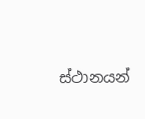ස්ථානයන්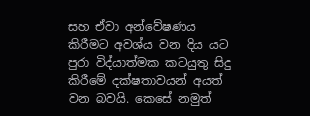සහ ඒවා අන්වේෂණය කිරීමට අවශ්ය වන දිය යට පුරා විද්යාත්මක කටයුතු සිදු කිරීමේ දක්ෂතාවයන් අයත් වන බවයි. කෙසේ නමුත්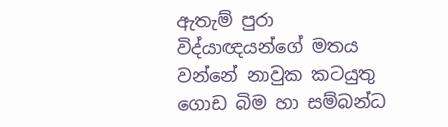ඇතැම් පුරා විද්යාඥයන්ගේ මතය වන්නේ නාවුක කටයුතු ගොඩ බිම හා සම්බන්ධ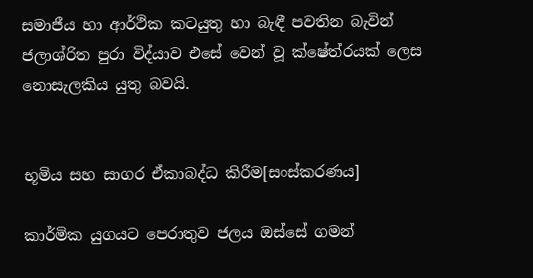සමාජීය හා ආර්ථික කටයුතු හා බැඳී පවතින බැවින් ජලාශ්රිත පුරා විද්යාව එසේ වෙන් වූ ක්ෂේත්රයක් ලෙස නොසැලකිය යුතු බවයි.


භූමිය සහ සාගර ඒකාබද්ධ කිරීම[සංස්කරණය]

කාර්මික යුගයට පෙරාතුව ජලය ඔස්සේ ගමන්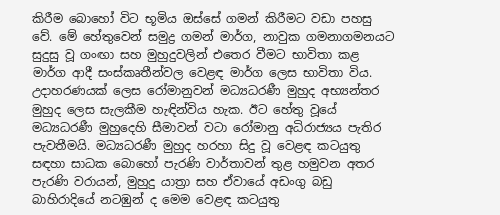කිරීම බොහෝ විට භූමිය ඔස්සේ ගමන් කිරීමට වඩා පහසු වේ. මේ හේතුවෙන් සමුද්‍ර ගමන් මාර්ග, නාවුක ගමනාගමනයට සුදුසු වූ ගංඟා සහ මුහුදුවලින් එතෙර වීමට භාවිතා කළ මාර්ග ආදී සංස්කෘතීන්වල වෙළඳ මාර්ග ලෙස භාවිතා විය. උදාහරණයක් ලෙස රෝමානුවන් මධ්‍යධරණී මුහුද අභ්‍යන්තර මුහුද ලෙස සැලකීම හැඳින්විය හැක. ඊට හේතු වූයේ මධ්‍යධරණී මුහුදෙහි සීමාවන් වටා රෝමානු අධිරාජ්‍යය පැතිර පැවතීමයි. මධ්‍යධරණී මුහුද හරහා සිදු වූ වෙළඳ කටයුතු සඳහා සාධක බොහෝ පැරණි වාර්තාවන් තුළ හමුවන අතර පැරණි වරායන්, මුහුදු යාත්‍රා සහ ඒවායේ අඩංගු බඩු බාහිරාදියේ නටඹුන් ද මෙම වෙළඳ කටයුතු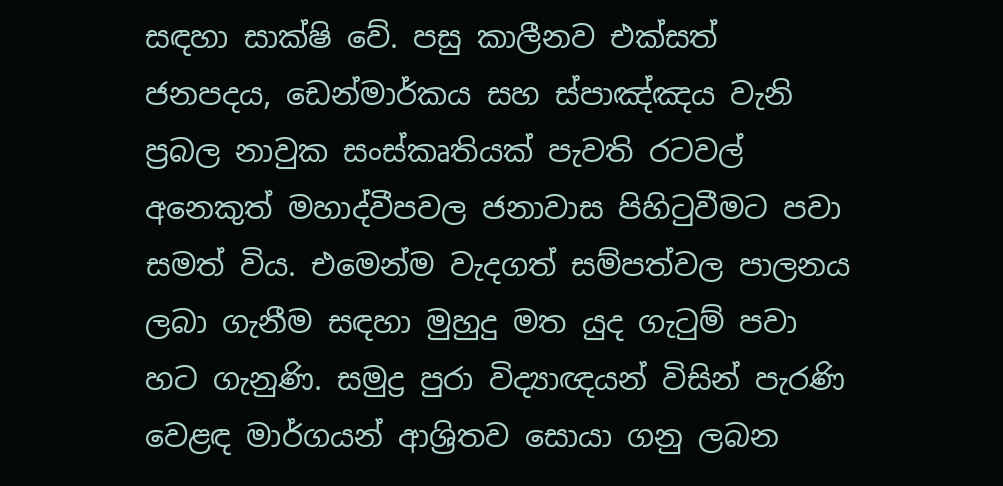සඳහා සාක්ෂි වේ. පසු කාලීනව එක්සත් ජනපදය, ඩෙන්මාර්කය සහ ස්පාඤ්ඤය වැනි ප්‍රබල නාවුක සංස්කෘතියක් පැවති රටවල් අනෙකුත් මහාද්වීපවල ජනාවාස පිහිටුවීමට පවා සමත් විය. එමෙන්ම වැදගත් සම්පත්වල පාලනය ලබා ගැනීම සඳහා මුහුදු මත යුද ගැටුම් පවා හට ගැනුණි. සමුද්‍ර පුරා විද්‍යාඥයන් විසින් පැරණි වෙළඳ මාර්ගයන් ආශ්‍රිතව සොයා ගනු ලබන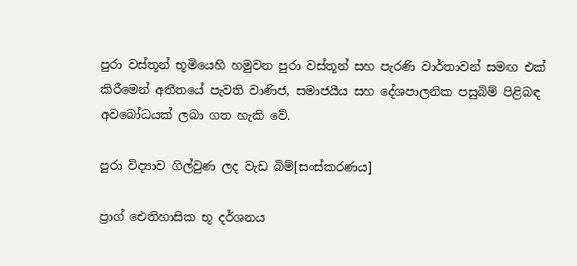පුරා වස්තූන් භූමියෙහි හමුවන පුරා වස්තූන් සහ පැරණි වාර්තාවන් සමඟ එක් කිරීමෙන් අතීතයේ පැවති වාණිජ, සමාජයීය සහ දේශපාලනික පසුබිම් පිළිබඳ අවබෝධයක් ලබා ගත හැකි වේ.

පුරා විද්‍යාව ගිල්වුණ ලද වැඩ බිම්[සංස්කරණය]

ප්‍රාග් ඓතිහාසික භූ දර්ශනය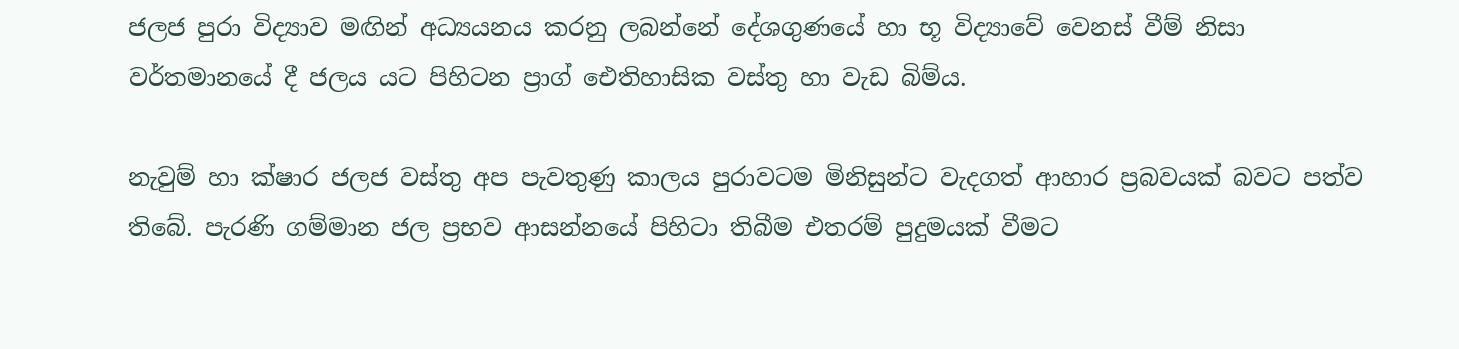ජලජ පුරා විද්‍යාව මඟින් අධ්‍යයනය කරනු ලබන්නේ දේශගුණයේ හා භූ විද්‍යාවේ වෙනස් වීම් නිසා වර්තමානයේ දී ජලය යට පිහිටන ප්‍රාග් ඓතිහාසික වස්තු හා වැඩ බිම්ය.

නැවුම් හා ක්ෂාර ජලජ වස්තු අප පැවතුණු කාලය පුරාවටම මිනිසුන්ට වැදගත් ආහාර ප්‍රබවයක් බවට පත්ව තිබේ. පැරණි ගම්මාන ජල ප්‍ර‍භව ආසන්නයේ පිහිටා තිබීම එතරම් පුදුමයක් වීමට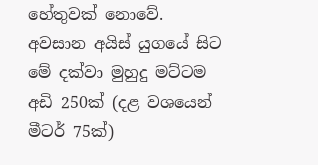හේතුවක් නොවේ. අවසාන ‍අයිස් යුගයේ සිට මේ දක්වා මුහුදු මට්ටම අඩි 250ක් (දළ වශයෙන් මීටර් 75ක්)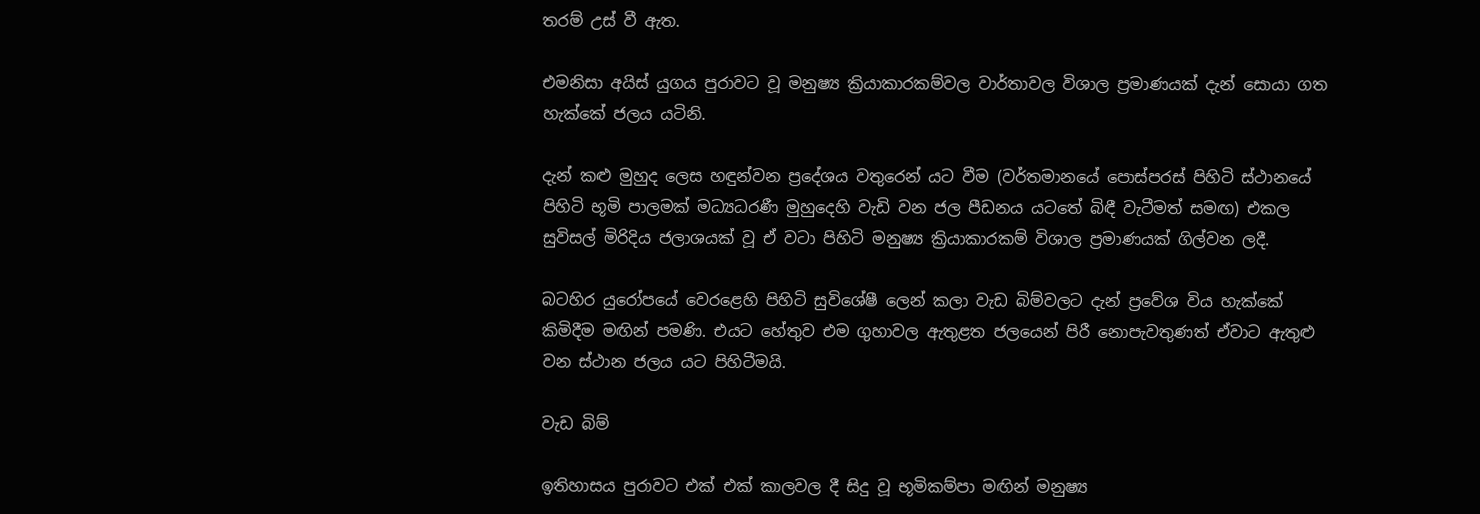තරම් උස් වී ඇත.

එමනිසා අයිස් යුගය පුරාවට වූ මනුෂ්‍ය ක්‍රියාකාරකම්වල වාර්තාවල විශාල ප්‍රමාණයක් දැන් සොයා ගත හැක්කේ ජලය යටිනි.

දැන් කළු මුහුද ලෙස හඳුන්වන ප්‍රදේශය වතුරෙන් යට වීම (වර්තමානයේ පොස්පරස් පිහිටි ස්ථානයේ පිහිටි භූමි පාලමක් මධ්‍යධරණී මුහුදෙහි වැඩි වන ජල පීඩනය යටතේ බිඳී වැටීමත් සමඟ) එකල සුවිසල් මිරිදිය ජලාශයක් වූ ඒ වටා පිහිටි මනුෂ්‍ය ක්‍රියාකාරකම් විශාල ප්‍රමාණයක් ගිල්වන ලදී.

බටහිර යුරෝපයේ වෙරළෙහි පිහිටි සුවිශේෂී ලෙන් කලා වැඩ බිම්වලට දැන් ප්‍රවේශ විය හැක්කේ කිමිදීම මඟින් පමණි. එයට හේතුව එම ගුහාවල ඇතුළත ජලයෙන් පිරී නොපැවතුණත් ඒවාට ඇතුළු වන ස්ථාන ජලය යට පිහිටීමයි.

වැඩ බිම්

ඉතිහාසය පුරාවට එක් එක් කාලවල දී සිදු වූ භූමිකම්පා මඟින් මනුෂ්‍ය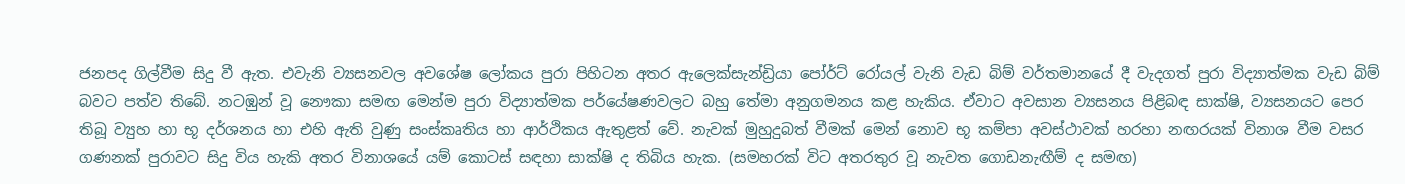ජනපද ගිල්වීම සිදු වී ඇත. එවැනි ව්‍යසනවල අවශේෂ ලෝකය පුරා පිහිටන අතර ඇලෙක්සැන්ඩ්‍රියා පෝර්ට් රෝයල් වැනි වැඩ බිම් වර්තමානයේ දී වැදගත් පුරා විද්‍යාත්මක වැඩ බිම් බවට පත්ව තිබේ. නටඹුන් වූ නෞකා සමඟ මෙන්ම පුරා විද්‍යාත්මක පර්යේෂණවලට බහු තේමා අනුගමනය කළ හැකිය. ඒවාට අවසාන ව්‍යසනය පිළිබඳ සාක්ෂි, ව්‍යසනයට පෙර තිබූ ව්‍යුහ හා භූ දර්ශනය හා එහි ඇති වුණු සංස්කෘතිය හා ආර්ථිකය ඇතුළත් වේ. නැවක් මුහුදුබත් වීමක් මෙන් නොව භූ කම්පා අවස්ථාවක් හරහා නඟරයක් විනාශ වීම වසර ගණනක් පුරාවට සිදු විය හැකි අතර විනාශයේ යම් කොටස් සඳහා සාක්ෂි ද තිබිය හැක. (සමහරක් විට අතරතුර වූ නැවත ගොඩනැඟීම් ද සමඟ)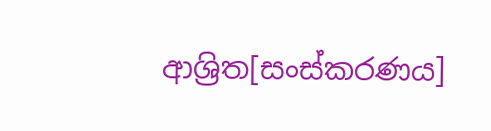ආශ්‍රිත[සංස්කරණය]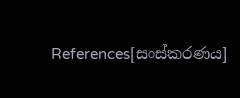References[සංස්කරණය]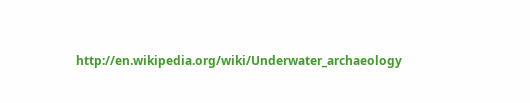http://en.wikipedia.org/wiki/Underwater_archaeology